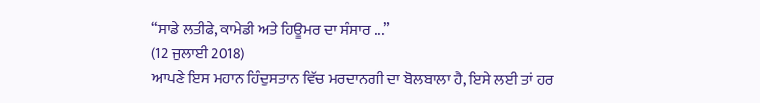“ਸਾਡੇ ਲਤੀਫੇ, ਕਾਮੇਡੀ ਅਤੇ ਹਿਊਮਰ ਦਾ ਸੰਸਾਰ ...”
(12 ਜੁਲਾਈ 2018)
ਆਪਣੇ ਇਸ ਮਹਾਨ ਹਿੰਦੁਸਤਾਨ ਵਿੱਚ ਮਰਦਾਨਗੀ ਦਾ ਬੋਲਬਾਲਾ ਹੈ, ਇਸੇ ਲਈ ਤਾਂ ਹਰ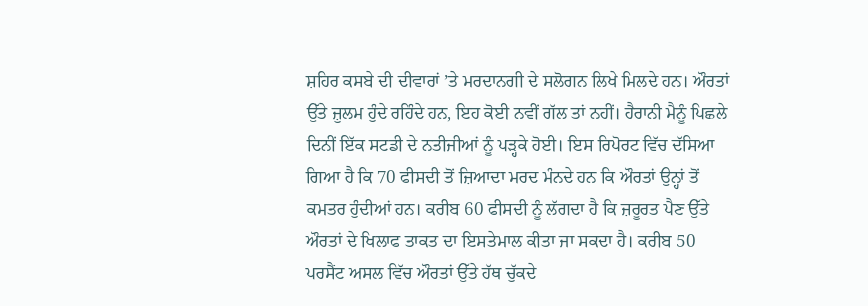ਸ਼ਹਿਰ ਕਸਬੇ ਦੀ ਦੀਵਾਰਾਂ ’ਤੇ ਮਰਦਾਨਗੀ ਦੇ ਸਲੋਗਨ ਲਿਖੇ ਮਿਲਦੇ ਹਨ। ਔਰਤਾਂ ਉੱਤੇ ਜ਼ੁਲਮ ਹੁੰਦੇ ਰਹਿੰਦੇ ਹਨ, ਇਹ ਕੋਈ ਨਵੀਂ ਗੱਲ ਤਾਂ ਨਹੀਂ। ਹੈਰਾਨੀ ਮੈਨੂੰ ਪਿਛਲੇ ਦਿਨੀਂ ਇੱਕ ਸਟਡੀ ਦੇ ਨਤੀਜੀਆਂ ਨੂੰ ਪੜ੍ਹਕੇ ਹੋਈ। ਇਸ ਰਿਪੋਰਟ ਵਿੱਚ ਦੱਸਿਆ ਗਿਆ ਹੈ ਕਿ 70 ਫੀਸਦੀ ਤੋਂ ਜ਼ਿਆਦਾ ਮਰਦ ਮੰਨਦੇ ਹਨ ਕਿ ਔਰਤਾਂ ਉਨ੍ਹਾਂ ਤੋਂ ਕਮਤਰ ਹੁੰਦੀਆਂ ਹਨ। ਕਰੀਬ 60 ਫੀਸਦੀ ਨੂੰ ਲੱਗਦਾ ਹੈ ਕਿ ਜ਼ਰੂਰਤ ਪੈਣ ਉੱਤੇ ਔਰਤਾਂ ਦੇ ਖਿਲਾਫ ਤਾਕਤ ਦਾ ਇਸਤੇਮਾਲ ਕੀਤਾ ਜਾ ਸਕਦਾ ਹੈ। ਕਰੀਬ 50 ਪਰਸੈਂਟ ਅਸਲ ਵਿੱਚ ਔਰਤਾਂ ਉੱਤੇ ਹੱਥ ਚੁੱਕਦੇ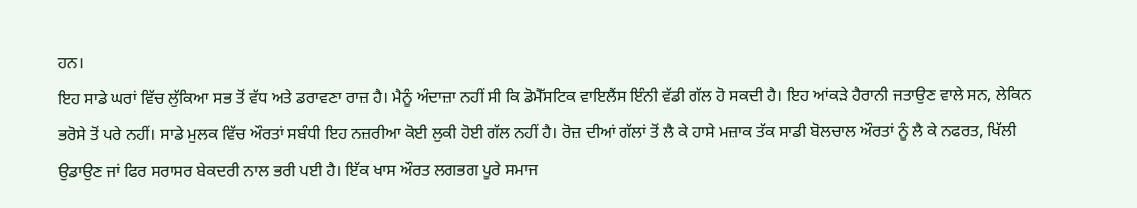ਹਨ।
ਇਹ ਸਾਡੇ ਘਰਾਂ ਵਿੱਚ ਲੁੱਕਿਆ ਸਭ ਤੋਂ ਵੱਧ ਅਤੇ ਡਰਾਵਣਾ ਰਾਜ਼ ਹੈ। ਮੈਨੂੰ ਅੰਦਾਜ਼ਾ ਨਹੀਂ ਸੀ ਕਿ ਡੋਮੈੱਸਟਿਕ ਵਾਇਲੈਂਸ ਇੰਨੀ ਵੱਡੀ ਗੱਲ ਹੋ ਸਕਦੀ ਹੈ। ਇਹ ਆਂਕੜੇ ਹੈਰਾਨੀ ਜਤਾਉਣ ਵਾਲੇ ਸਨ, ਲੇਕਿਨ ਭਰੋਸੇ ਤੋਂ ਪਰੇ ਨਹੀਂ। ਸਾਡੇ ਮੁਲਕ ਵਿੱਚ ਔਰਤਾਂ ਸਬੰਧੀ ਇਹ ਨਜ਼ਰੀਆ ਕੋਈ ਲੁਕੀ ਹੋਈ ਗੱਲ ਨਹੀਂ ਹੈ। ਰੋਜ਼ ਦੀਆਂ ਗੱਲਾਂ ਤੋਂ ਲੈ ਕੇ ਹਾਸੇ ਮਜ਼ਾਕ ਤੱਕ ਸਾਡੀ ਬੋਲਚਾਲ ਔਰਤਾਂ ਨੂੰ ਲੈ ਕੇ ਨਫਰਤ, ਖਿੱਲੀ ਉਡਾਉਣ ਜਾਂ ਫਿਰ ਸਰਾਸਰ ਬੇਕਦਰੀ ਨਾਲ ਭਰੀ ਪਈ ਹੈ। ਇੱਕ ਖਾਸ ਔਰਤ ਲਗਭਗ ਪੂਰੇ ਸਮਾਜ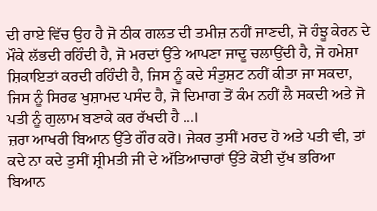ਦੀ ਰਾਏ ਵਿੱਚ ਉਹ ਹੈ ਜੋ ਠੀਕ ਗਲਤ ਦੀ ਤਮੀਜ਼ ਨਹੀਂ ਜਾਣਦੀ, ਜੋ ਹੰਝੂ ਕੇਰਨ ਦੇ ਮੌਕੇ ਲੱਭਦੀ ਰਹਿੰਦੀ ਹੈ, ਜੋ ਮਰਦਾਂ ਉੱਤੇ ਆਪਣਾ ਜਾਦੂ ਚਲਾਉਂਦੀ ਹੈ, ਜੋ ਹਮੇਸ਼ਾ ਸ਼ਿਕਾਇਤਾਂ ਕਰਦੀ ਰਹਿੰਦੀ ਹੈ, ਜਿਸ ਨੂੰ ਕਦੇ ਸੰਤੁਸ਼ਟ ਨਹੀਂ ਕੀਤਾ ਜਾ ਸਕਦਾ, ਜਿਸ ਨੂੰ ਸਿਰਫ ਖੁਸ਼ਾਮਦ ਪਸੰਦ ਹੈ, ਜੋ ਦਿਮਾਗ ਤੋਂ ਕੰਮ ਨਹੀਂ ਲੈ ਸਕਦੀ ਅਤੇ ਜੋ ਪਤੀ ਨੂੰ ਗੁਲਾਮ ਬਣਾਕੇ ਕਰ ਰੱਖਦੀ ਹੈ ...।
ਜ਼ਰਾ ਆਖਰੀ ਬਿਆਨ ਉੱਤੇ ਗੌਰ ਕਰੋ। ਜੇਕਰ ਤੁਸੀਂ ਮਰਦ ਹੋ ਅਤੇ ਪਤੀ ਵੀ, ਤਾਂ ਕਦੇ ਨਾ ਕਦੇ ਤੁਸੀਂ ਸ਼੍ਰੀਮਤੀ ਜੀ ਦੇ ਅੱਤਿਆਚਾਰਾਂ ਉੱਤੇ ਕੋਈ ਦੁੱਖ ਭਰਿਆ ਬਿਆਨ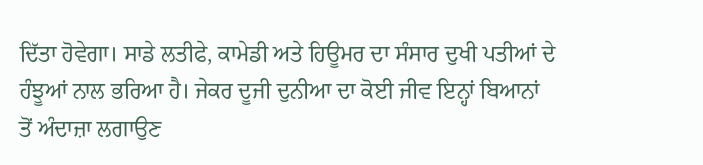ਦਿੱਤਾ ਹੋਵੇਗਾ। ਸਾਡੇ ਲਤੀਫੇ, ਕਾਮੇਡੀ ਅਤੇ ਹਿਊਮਰ ਦਾ ਸੰਸਾਰ ਦੁਖੀ ਪਤੀਆਂ ਦੇ ਹੰਝੂਆਂ ਨਾਲ ਭਰਿਆ ਹੈ। ਜੇਕਰ ਦੂਜੀ ਦੁਨੀਆ ਦਾ ਕੋਈ ਜੀਵ ਇਨ੍ਹਾਂ ਬਿਆਨਾਂ ਤੋਂ ਅੰਦਾਜ਼ਾ ਲਗਾਉਣ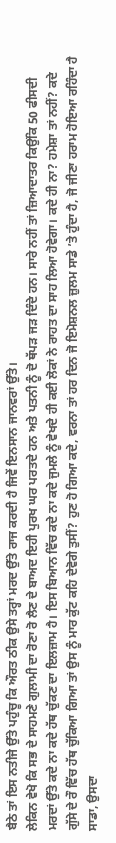ਬੈਠੇ ਤਾਂ ਇਸ ਨਤੀਜੇ ਉੱਤੇ ਪਹੁੰਚੂ ਕਿ ਔਰਤ ਠੀਕ ਉਸੇ ਤਰ੍ਹਾਂ ਮਰਦ ਉੱਤੇ ਰਾਜ ਕਰਦੀ ਹੈ ਜਿਵੇਂ ਇਨਸਾਨ ਜਾਨਵਰਾਂ ਉੱਤੇ।
ਲੇਕਿਨ ਵੇਖੋ ਕਿ ਸਭ ਦੇ ਸਾਹਮਣੇ ਗੁਲਾਮੀ ਦਾ ਰੋਣਾ ਰੋ ਲੈਣ ਦੇ ਬਾਅਦ ਇਹੀ ਪੁਰਖ ਘਰ ਪਰਤਦੇ ਹਨ ਅਤੇ ਪਤਨੀ ਨੂੰ ਦੋ ਥੱਪੜ ਜੜ ਦਿੰਦੇ ਹਨ। ਸਾਰੇ ਨਹੀਂ ਤਾਂ ਜ਼ਿਆਦਾਤਰ ਕਿਉਂਕਿ 50 ਫੀਸਦੀ ਮਰਦਾਂ ਉੱਤੇ ਕਦੇ ਨਾ ਕਦੇ ਹੱਥ ਚੁੱਕਣ ਦਾ ਇਲਜ਼ਾਮ ਹੈ। ਇਸ ਬਿਆਨ ਵਿੱਚ ਕਦੇ ਨਾ ਕਦੇ ਜੁਮਲੇ ਨੂੰ ਵੇਖਦੇ ਹੀ ਕਈ ਲੋਕਾਂ ਨੇ ਰਾਹਤ ਦਾ ਸਾਹ ਲਿਆ ਹੋਵੇਗਾ। ਕਦੇ ਹੀ ਨਾ? ਹਮੇਸ਼ਾ ਤਾਂ ਨਹੀਂ? ਕਦੇ ਗੁੱਸੇ ਦੇ ਰੌ ਵਿੱਚ ਹੱਥ ਚੁੱਕਿਆ ਗਿਆ ਤਾਂ ਉਸ ਨੂੰ ਮਾਰ ਕੁੱਟ ਕਹਿ ਦੇਵੋਗੇ ਤੁਸੀਂ? ਹੁਣ ਹੋ ਗਿਆ ਕਦੇ, ਵਰਨਾ ਤਾਂ ਹਰ ਦਿਨ ਜੋ ਇਮੋਸ਼ਨਲ ਜ਼ੁਲਮ ਸਾਡੇ ’ਤੇ ਹੁੰਦਾ ਹੈ, ਜੋ ਜੀਣਾ ਹਰਾਮ ਹੋਇਆ ਰਹਿੰਦਾ ਹੈ ਸਾਡਾ, ਉਸਦਾ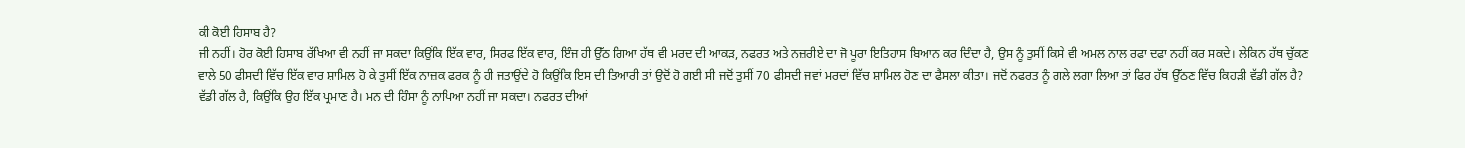ਕੀ ਕੋਈ ਹਿਸਾਬ ਹੈ?
ਜੀ ਨਹੀਂ। ਹੋਰ ਕੋਈ ਹਿਸਾਬ ਰੱਖਿਆ ਵੀ ਨਹੀਂ ਜਾ ਸਕਦਾ ਕਿਉਂਕਿ ਇੱਕ ਵਾਰ, ਸਿਰਫ ਇੱਕ ਵਾਰ, ਇੰਜ ਹੀ ਉੱਠ ਗਿਆ ਹੱਥ ਵੀ ਮਰਦ ਦੀ ਆਕੜ, ਨਫਰਤ ਅਤੇ ਨਜ਼ਰੀਏ ਦਾ ਜੋ ਪੂਰਾ ਇਤਿਹਾਸ ਬਿਆਨ ਕਰ ਦਿੰਦਾ ਹੈ, ਉਸ ਨੂੰ ਤੁਸੀਂ ਕਿਸੇ ਵੀ ਅਮਲ ਨਾਲ ਰਫਾ ਦਫਾ ਨਹੀਂ ਕਰ ਸਕਦੇ। ਲੇਕਿਨ ਹੱਥ ਚੁੱਕਣ ਵਾਲੇ 50 ਫੀਸਦੀ ਵਿੱਚ ਇੱਕ ਵਾਰ ਸ਼ਾਮਿਲ ਹੋ ਕੇ ਤੁਸੀਂ ਇੱਕ ਨਾਜ਼ਕ ਫਰਕ ਨੂੰ ਹੀ ਜਤਾਉਂਦੇ ਹੋ ਕਿਉਂਕਿ ਇਸ ਦੀ ਤਿਆਰੀ ਤਾਂ ਉਦੋਂ ਹੋ ਗਈ ਸੀ ਜਦੋਂ ਤੁਸੀਂ 70 ਫੀਸਦੀ ਜਵਾਂ ਮਰਦਾਂ ਵਿੱਚ ਸ਼ਾਮਿਲ ਹੋਣ ਦਾ ਫੈਸਲਾ ਕੀਤਾ। ਜਦੋਂ ਨਫਰਤ ਨੂੰ ਗਲੇ ਲਗਾ ਲਿਆ ਤਾਂ ਫਿਰ ਹੱਥ ਉੱਠਣ ਵਿੱਚ ਕਿਹੜੀ ਵੱਡੀ ਗੱਲ ਹੈ?
ਵੱਡੀ ਗੱਲ ਹੈ, ਕਿਉਂਕਿ ਉਹ ਇੱਕ ਪ੍ਰਮਾਣ ਹੈ। ਮਨ ਦੀ ਹਿੰਸਾ ਨੂੰ ਨਾਪਿਆ ਨਹੀਂ ਜਾ ਸਕਦਾ। ਨਫਰਤ ਦੀਆਂ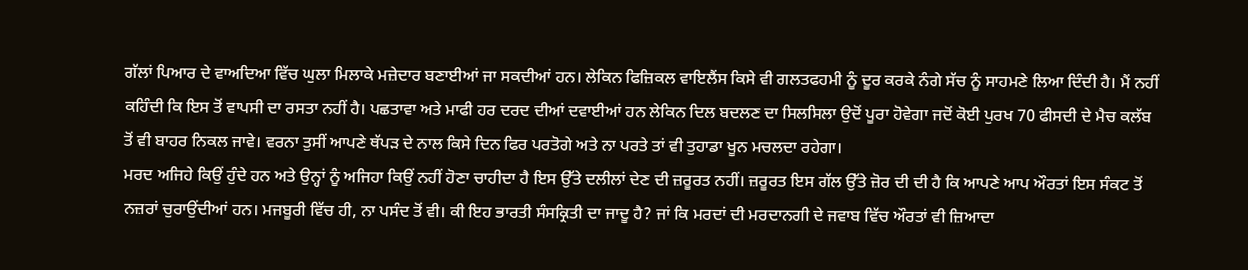ਗੱਲਾਂ ਪਿਆਰ ਦੇ ਵਾਅਦਿਆ ਵਿੱਚ ਘੁਲਾ ਮਿਲਾਕੇ ਮਜ਼ੇਦਾਰ ਬਣਾਈਆਂ ਜਾ ਸਕਦੀਆਂ ਹਨ। ਲੇਕਿਨ ਫਿਜ਼ਿਕਲ ਵਾਇਲੈਂਸ ਕਿਸੇ ਵੀ ਗਲਤਫਹਮੀ ਨੂੰ ਦੂਰ ਕਰਕੇ ਨੰਗੇ ਸੱਚ ਨੂੰ ਸਾਹਮਣੇ ਲਿਆ ਦਿੰਦੀ ਹੈ। ਮੈਂ ਨਹੀਂ ਕਹਿੰਦੀ ਕਿ ਇਸ ਤੋਂ ਵਾਪਸੀ ਦਾ ਰਸਤਾ ਨਹੀਂ ਹੈ। ਪਛਤਾਵਾ ਅਤੇ ਮਾਫੀ ਹਰ ਦਰਦ ਦੀਆਂ ਦਵਾਈਆਂ ਹਨ ਲੇਕਿਨ ਦਿਲ ਬਦਲਣ ਦਾ ਸਿਲਸਿਲਾ ਉਦੋਂ ਪੂਰਾ ਹੋਵੇਗਾ ਜਦੋਂ ਕੋਈ ਪੁਰਖ 70 ਫੀਸਦੀ ਦੇ ਮੈਚ ਕਲੱਬ ਤੋਂ ਵੀ ਬਾਹਰ ਨਿਕਲ ਜਾਵੇ। ਵਰਨਾ ਤੁਸੀਂ ਆਪਣੇ ਥੱਪੜ ਦੇ ਨਾਲ ਕਿਸੇ ਦਿਨ ਫਿਰ ਪਰਤੋਗੇ ਅਤੇ ਨਾ ਪਰਤੇ ਤਾਂ ਵੀ ਤੁਹਾਡਾ ਖੂਨ ਮਚਲਦਾ ਰਹੇਗਾ।
ਮਰਦ ਅਜਿਹੇ ਕਿਉਂ ਹੁੰਦੇ ਹਨ ਅਤੇ ਉਨ੍ਹਾਂ ਨੂੰ ਅਜਿਹਾ ਕਿਉਂ ਨਹੀਂ ਹੋਣਾ ਚਾਹੀਦਾ ਹੈ ਇਸ ਉੱਤੇ ਦਲੀਲਾਂ ਦੇਣ ਦੀ ਜ਼ਰੂਰਤ ਨਹੀਂ। ਜ਼ਰੂਰਤ ਇਸ ਗੱਲ ਉੱਤੇ ਜ਼ੋਰ ਦੀ ਦੀ ਹੈ ਕਿ ਆਪਣੇ ਆਪ ਔਰਤਾਂ ਇਸ ਸੰਕਟ ਤੋਂ ਨਜ਼ਰਾਂ ਚੁਰਾਉਂਦੀਆਂ ਹਨ। ਮਜਬੂਰੀ ਵਿੱਚ ਹੀ, ਨਾ ਪਸੰਦ ਤੋਂ ਵੀ। ਕੀ ਇਹ ਭਾਰਤੀ ਸੰਸਕ੍ਰਿਤੀ ਦਾ ਜਾਦੂ ਹੈ? ਜਾਂ ਕਿ ਮਰਦਾਂ ਦੀ ਮਰਦਾਨਗੀ ਦੇ ਜਵਾਬ ਵਿੱਚ ਔਰਤਾਂ ਵੀ ਜ਼ਿਆਦਾ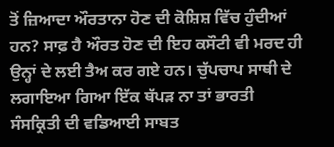ਤੋਂ ਜ਼ਿਆਦਾ ਔਰਤਾਨਾ ਹੋਣ ਦੀ ਕੋਸ਼ਿਸ਼ ਵਿੱਚ ਹੁੰਦੀਆਂ ਹਨ? ਸਾਫ਼ ਹੈ ਔਰਤ ਹੋਣ ਦੀ ਇਹ ਕਸੌਟੀ ਵੀ ਮਰਦ ਹੀ ਉਨ੍ਹਾਂ ਦੇ ਲਈ ਤੈਅ ਕਰ ਗਏ ਹਨ। ਚੁੱਪਚਾਪ ਸਾਥੀ ਦੇ ਲਗਾਇਆ ਗਿਆ ਇੱਕ ਥੱਪੜ ਨਾ ਤਾਂ ਭਾਰਤੀ ਸੰਸਕ੍ਰਿਤੀ ਦੀ ਵਡਿਆਈ ਸਾਬਤ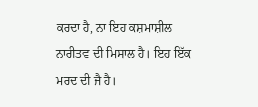ਕਰਦਾ ਹੈ, ਨਾ ਇਹ ਕਸ਼ਮਾਸ਼ੀਲ ਨਾਰੀਤਵ ਦੀ ਮਿਸਾਲ ਹੈ। ਇਹ ਇੱਕ ਮਰਦ ਦੀ ਜੈ ਹੈ।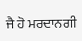ਜੈ ਹੋ ਮਰਦਾਨਗੀ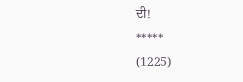ਦੀ!
*****
(1225)